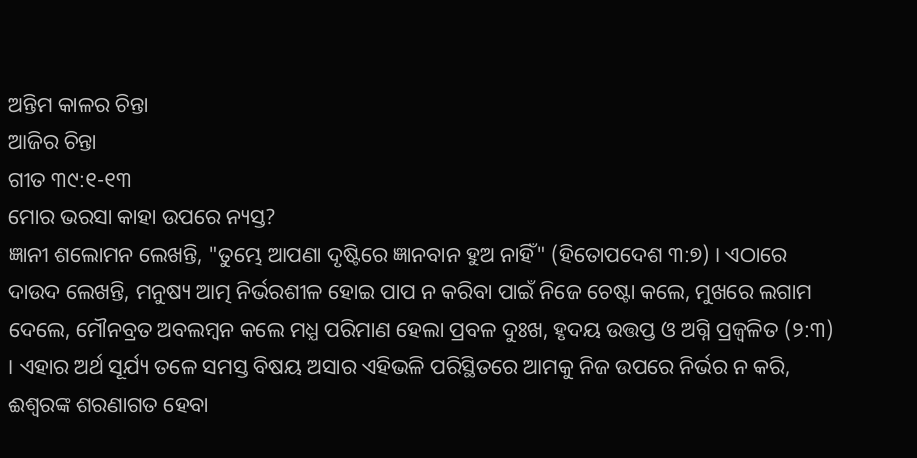ଅନ୍ତିମ କାଳର ଚିନ୍ତା
ଆଜିର ଚିନ୍ତା
ଗୀତ ୩୯:୧-୧୩
ମୋର ଭରସା କାହା ଉପରେ ନ୍ୟସ୍ତ?
ଜ୍ଞାନୀ ଶଲୋମନ ଲେଖନ୍ତି, "ତୁମ୍ଭେ ଆପଣା ଦୃଷ୍ଟିରେ ଜ୍ଞାନବାନ ହୁଅ ନାହିଁ" (ହିତୋପଦେଶ ୩:୭) । ଏଠାରେ ଦାଉଦ ଲେଖନ୍ତି, ମନୁଷ୍ୟ ଆତ୍ମ ନିର୍ଭରଶୀଳ ହୋଇ ପାପ ନ କରିବା ପାଇଁ ନିଜେ ଚେଷ୍ଟା କଲେ, ମୁଖରେ ଲଗାମ ଦେଲେ, ମୌନବ୍ରତ ଅବଲମ୍ବନ କଲେ ମଧ୍ଯ ପରିମାଣ ହେଲା ପ୍ରବଳ ଦୁଃଖ, ହୃଦୟ ଉତ୍ତପ୍ତ ଓ ଅଗ୍ନି ପ୍ରଜ୍ବଳିତ (୨:୩) । ଏହାର ଅର୍ଥ ସୂର୍ଯ୍ୟ ତଳେ ସମସ୍ତ ବିଷୟ ଅସାର ଏହିଭଳି ପରିସ୍ଥିତରେ ଆମକୁ ନିଜ ଉପରେ ନିର୍ଭର ନ କରି, ଈଶ୍ୱରଙ୍କ ଶରଣାଗତ ହେବା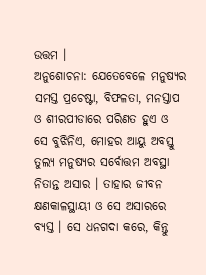ଉତ୍ତମ ।
ଅନୁଶୋଚନା: ଯେତେବେଳେ ମନୁଷ୍ୟର ସମସ୍ତ ପ୍ରଚେଷ୍ଟା, ବିଫଳତା, ମନସ୍ତାପ ଓ ଶୀରପୀଡାରେ ପରିଣତ ହୁଏ ଓ ସେ ବୁଝିନିଏ, ମୋହର ଆୟୁ ଅବସ୍ତୁ ତୁଲ୍ୟ ମନୁଷ୍ୟର ସର୍ବୋତ୍ତମ ଅବସ୍ଥା ନିତାନ୍ତ ଅସାର । ତାହାର ଜୀବନ କ୍ଷଣକାଳସ୍ଥାୟୀ ଓ ସେ ଅସାରରେ ବ୍ୟସ୍ତ । ସେ ଧନଗଦା କରେ, କିନ୍ତୁ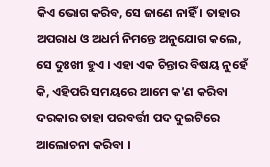କିଏ ଭୋଗ କରିବ, ସେ ଜାଣେ ନାହିଁ । ତାହାର ଅପରାଧ ଓ ଅଧର୍ମ ନିମନ୍ତେ ଅନୁଯୋଗ କଲେ, ସେ ଦୁଃଖୀ ହୁଏ । ଏହା ଏକ ଚିନ୍ତାର ବିଷୟ ନୁହେଁ କି, ଏହିପରି ସମୟରେ ଆମେ କ'ଣ କରିବା ଦରକାର ତାହା ପରବର୍ତ୍ତୀ ପଦ ଦୁଇଟିରେ ଆଲୋଚନା କରିବା ।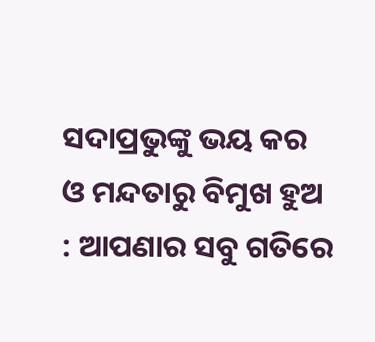ସଦାପ୍ରଭୁଙ୍କୁ ଭୟ କର ଓ ମନ୍ଦତାରୁ ବିମୁଖ ହୁଅ : ଆପଣାର ସବୁ ଗତିରେ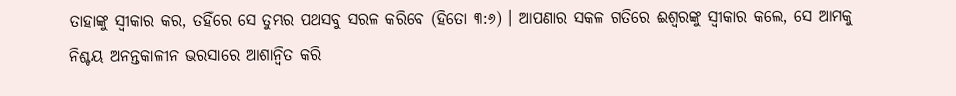ତାହାଙ୍କୁ ସ୍ଵୀକାର କର, ତହିଁରେ ସେ ତୁମ୍ଭର ପଥସବୁ ସରଳ କରିବେ (ହିତୋ ୩:୬) । ଆପଣାର ସକଳ ଗତିରେ ଈଶ୍ୱରଙ୍କୁ ସ୍ଵୀକାର କଲେ, ସେ ଆମକୁ ନିଶ୍ଚୟ ଅନନ୍ତକାଳୀନ ଭରସାରେ ଆଶାନ୍ଵିତ କରି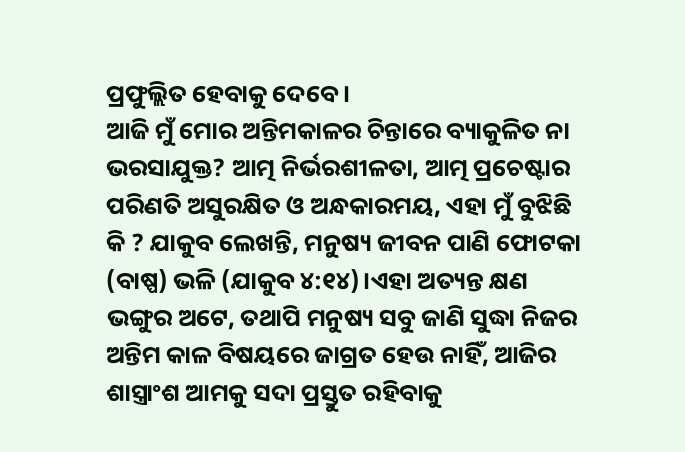ପ୍ରଫୁଲ୍ଲିତ ହେବାକୁ ଦେବେ ।
ଆଜି ମୁଁ ମୋର ଅନ୍ତିମକାଳର ଚିନ୍ତାରେ ବ୍ୟାକୁଳିତ ନା ଭରସାଯୁକ୍ତ? ଆତ୍ମ ନିର୍ଭରଶୀଳତା, ଆତ୍ମ ପ୍ରଚେଷ୍ଟାର ପରିଣତି ଅସୁରକ୍ଷିତ ଓ ଅନ୍ଧକାରମୟ, ଏହା ମୁଁ ବୁଝିଛି କି ? ଯାକୁବ ଲେଖନ୍ତି, ମନୁଷ୍ୟ ଜୀବନ ପାଣି ଫୋଟକା (ବାଷ୍ପ) ଭଳି (ଯାକୁବ ୪:୧୪)।ଏହା ଅତ୍ୟନ୍ତ କ୍ଷଣ ଭଙ୍ଗୁର ଅଟେ, ତଥାପି ମନୁଷ୍ୟ ସବୁ ଜାଣି ସୁଦ୍ଧା ନିଜର ଅନ୍ତିମ କାଳ ବିଷୟରେ ଜାଗ୍ରତ ହେଉ ନାହିଁ, ଆଜିର ଶାସ୍ତ୍ରାଂଶ ଆମକୁ ସଦା ପ୍ରସ୍ତୁତ ରହିବାକୁ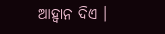ଆହ୍ବାନ ଦିଏ ।